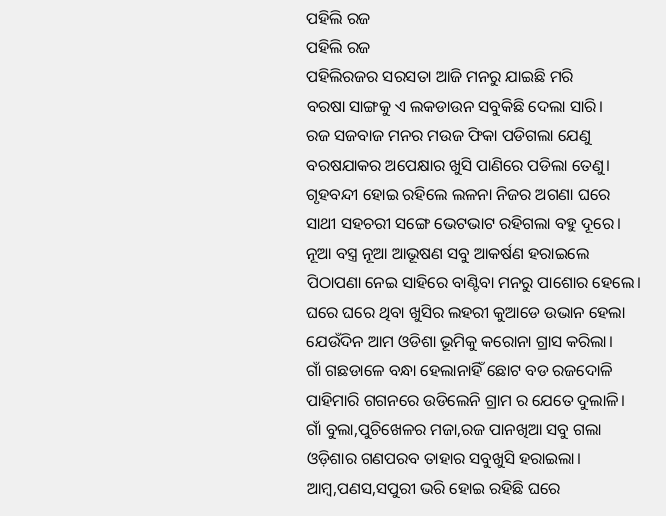ପହିଲି ରଜ
ପହିଲି ରଜ
ପହିଲିରଜର ସରସତା ଆଜି ମନରୁ ଯାଇଛି ମରି
ବରଷା ସାଙ୍ଗକୁ ଏ ଲକଡାଉନ ସବୁକିଛି ଦେଲା ସାରି।
ରଜ ସଜବାଜ ମନର ମଉଜ ଫିକା ପଡିଗଲା ଯେଣୁ
ବରଷଯାକର ଅପେକ୍ଷାର ଖୁସି ପାଣିରେ ପଡିଲା ତେଣୁ।
ଗୃହବନ୍ଦୀ ହୋଇ ରହିଲେ ଲଳନା ନିଜର ଅଗଣା ଘରେ
ସାଥୀ ସହଚରୀ ସଙ୍ଗେ ଭେଟଭାଟ ରହିଗଲା ବହୁ ଦୂରେ।
ନୂଆ ବସ୍ତ୍ର ନୂଆ ଆଭୂଷଣ ସବୁ ଆକର୍ଷଣ ହରାଇଲେ
ପିଠାପଣା ନେଇ ସାହିରେ ବାଣ୍ଟିବା ମନରୁ ପାଶୋର ହେଲେ।
ଘରେ ଘରେ ଥିବା ଖୁସିର ଲହରୀ କୁଆଡେ ଉଭାନ ହେଲା
ଯେଉଁଦିନ ଆମ ଓଡିଶା ଭୂମିକୁ କରୋନା ଗ୍ରାସ କରିଲା।
ଗାଁ ଗଛଡାଳେ ବନ୍ଧା ହେଲାନାହିଁ ଛୋଟ ବଡ ରଜଦୋଳି
ପାହିମାରି ଗଗନରେ ଉଡିଲେନି ଗ୍ରାମ ର ଯେତେ ଦୁଲାଳି।
ଗାଁ ବୁଲା,ପୁଚିଖେଳର ମଜା,ରଜ ପାନଖିଆ ସବୁ ଗଲା
ଓଡ଼ିଶାର ଗଣପରବ ତାହାର ସବୁଖୁସି ହରାଇଲା।
ଆମ୍ବ,ପଣସ,ସପୁରୀ ଭରି ହୋଇ ରହିଛି ଘରେ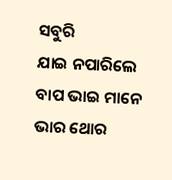ସବୁରି
ଯାଇ ନପାରିଲେ ବାପ ଭାଇ ମାନେ ଭାର ଥୋର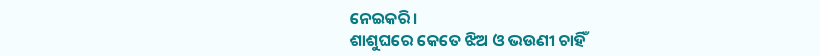ନେଇକରି।
ଶାଶୁଘରେ କେତେ ଝିଅ ଓ ଭଉଣୀ ଚାହିଁ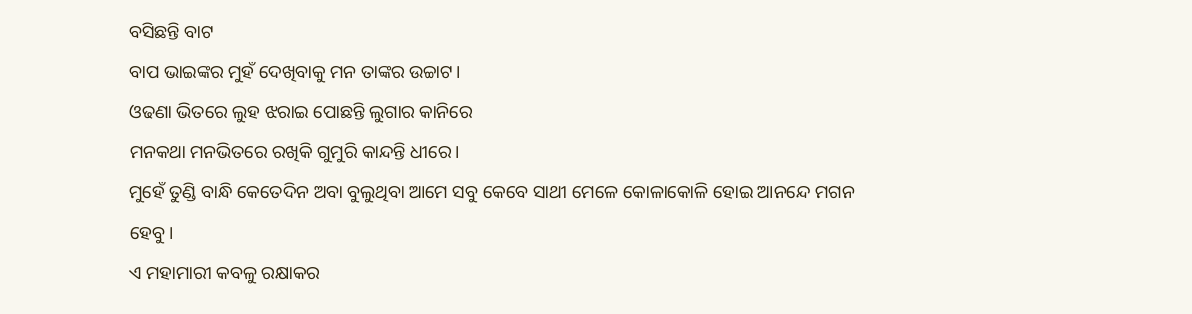ବସିଛନ୍ତି ବାଟ
ବାପ ଭାଇଙ୍କର ମୁହଁ ଦେଖିବାକୁ ମନ ତାଙ୍କର ଉଚ୍ଚାଟ।
ଓଢଣା ଭିତରେ ଲୁହ ଝରାଇ ପୋଛନ୍ତି ଲୁଗାର କାନିରେ
ମନକଥା ମନଭିତରେ ରଖିକି ଗୁମୁରି କାନ୍ଦନ୍ତି ଧୀରେ।
ମୁହେଁ ତୁଣ୍ଡି ବାନ୍ଧି କେତେଦିନ ଅବା ବୁଲୁଥିବା ଆମେ ସବୁ କେବେ ସାଥୀ ମେଳେ କୋଳାକୋଳି ହୋଇ ଆନନ୍ଦେ ମଗନ ହେବୁ।
ଏ ମହାମାରୀ କବଳୁ ରକ୍ଷାକର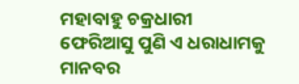ମହାବାହୁ ଚକ୍ରଧାରୀ
ଫେରିଆସୁ ପୁଣି ଏ ଧରାଧାମକୁ ମାନବର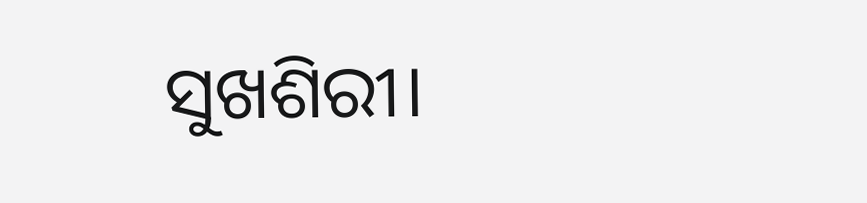ସୁଖଶିରୀ।